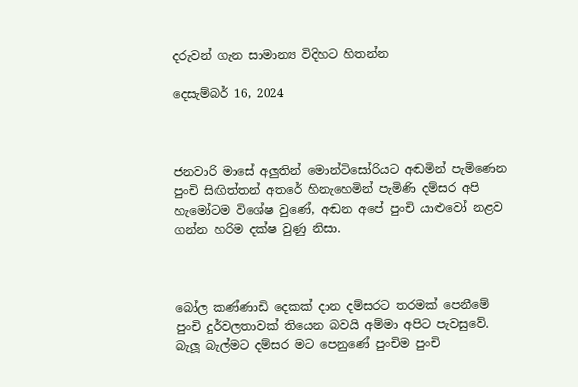දරුවන් ගැන සාමාන්‍ය විදිහට හිතන්න

දෙසැම්බර් 16, 2024



ජනවාරි මාසේ අලුතින් මොන්ටිසෝරියට අඬමින් පැමිණෙන පුංචි සිඟිත්තන් අතරේ හිනැහෙමින් පැමිණි දම්සර අපි හැමෝටම විශේෂ වුණේ, අඬන අපේ පුංචි යාළුවෝ නළව ගන්න හරිම දක්ෂ වුණු නිසා.



බෝල කණ්ණාඩි දෙකක් දාන දම්සරට තරමක් පෙනීමේ පුංචි දුර්වලතාවක් තියෙන බවයි අම්මා අපිට පැවසුවේ. බැලූ බැල්මට දම්සර මට පෙනුණේ පුංචිම පුංචි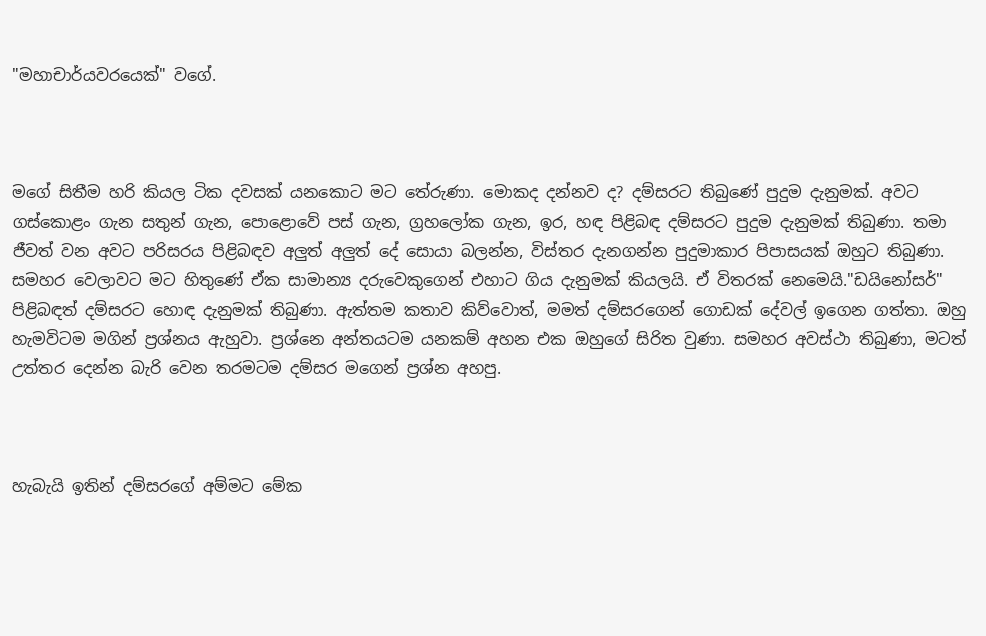"මහාචාර්යවරයෙක්" වගේ.



මගේ සිතීම හරි කියල ටික දවසක් යනකොට මට තේරුණා. මොකද දන්නව ද? දම්සරට තිබුණේ පුදුම දැනුමක්. අවට ගස්කොළං ගැන සතුන් ගැන, පොළොවේ පස් ගැන, ග්‍රහලෝක ගැන, ඉර, හඳ පිළිබඳ දම්සරට පුදුම දැනුමක් තිබුණා. තමා ජීවත් වන අවට පරිසරය පිළිබඳව අලුත් අලුත් දේ සොයා බලන්න, විස්තර දැනගන්න පුදුමාකාර පිපාසයක් ඔහුට තිබුණා. සමහර වෙලාවට මට හිතුණේ ඒක සාමාන්‍ය දරුවෙකුගෙන් එහාට ගිය දැනුමක් කියලයි. ඒ විතරක් නෙමෙයි."ඩයිනෝසර්" පිළිබඳත් දම්සරට හොඳ දැනුමක් තිබුණා. ඇත්තම කතාව කිව්වොත්, මමත් දම්සරගෙන් ගොඩක් දේවල් ඉගෙන ගත්තා. ඔහු හැමවිටම මගින් ප්‍රශ්නය ඇහුවා. ප්‍රශ්නෙ අන්තයටම යනකම් අහන එක ඔහුගේ සිරිත වුණා. සමහර අවස්ථා තිබුණා, මටත් උත්තර දෙන්න බැරි වෙන තරමටම දම්සර මගෙන් ප්‍රශ්න අහපු.



හැබැයි ඉතින් දම්සරගේ අම්මට මේක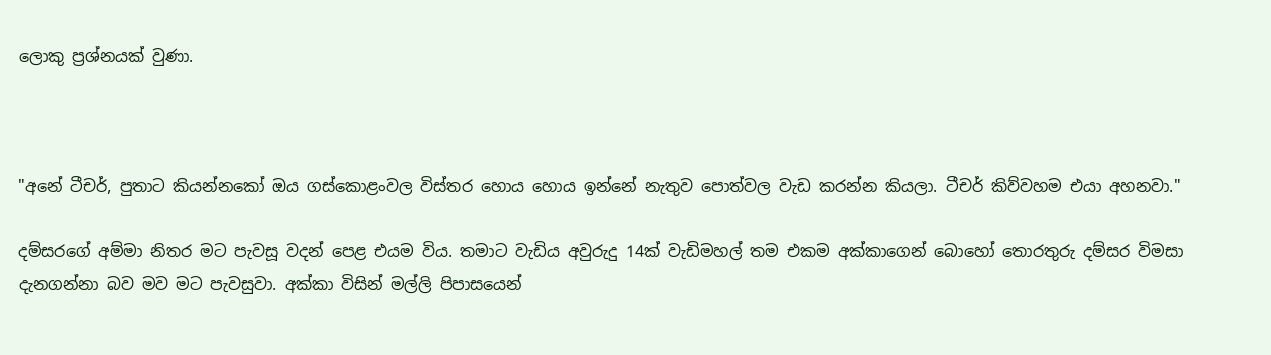ලොකු ප්‍රශ්නයක් වුණා.



"අනේ ටීචර්, පුතාට කියන්නකෝ ඔය ගස්කොළංවල විස්තර හොය හොය ඉන්නේ නැතුව පොත්වල වැඩ කරන්න කියලා. ටීචර් කිව්වහම එයා අහනවා."

දම්සරගේ අම්මා නිතර මට පැවසූ වදන් පෙළ එයම විය. තමාට වැඩිය අවුරුදු 14ක් වැඩිමහල් තම එකම අක්කාගෙන් බොහෝ තොරතුරු දම්සර විමසා දැනගන්නා බව මව මට පැවසුවා. අක්කා විසින් මල්ලි පිපාසයෙන්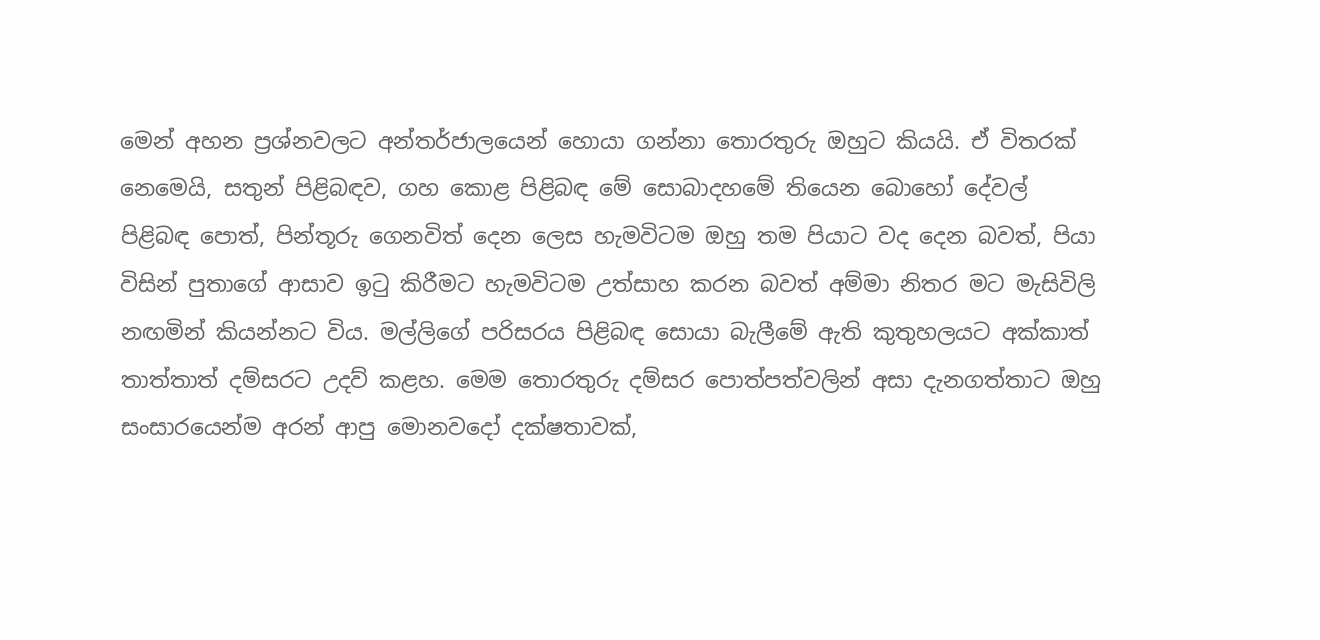මෙන් අහන ප්‍රශ්නවලට අන්තර්ජාලයෙන් හොයා ගන්නා තොරතුරු ඔහුට කියයි. ඒ විතරක් නෙමෙයි, සතුන් පිළිබඳව, ගහ කොළ පිළිබඳ මේ සොබාදහමේ තියෙන බොහෝ දේවල් පිළිබඳ පොත්, පින්තූරු ගෙනවිත් දෙන ලෙස හැමවිටම ඔහු තම පියාට වද දෙන බවත්, පියා විසින් පුතාගේ ආසාව ඉටු කිරීමට හැමවිටම උත්සාහ කරන බවත් අම්මා නිතර මට මැසිවිලි නඟමින් කියන්නට විය. මල්ලිගේ පරිසරය පිළිබඳ සොයා බැලීමේ ඇති කුතුහලයට අක්කාත් තාත්තාත් දම්සරට උදව් කළහ. මෙම තොරතුරු දම්සර පොත්පත්වලින් අසා දැනගත්තාට ඔහු සංසාරයෙන්ම අරන් ආපු මොනවදෝ දක්ෂතාවක්,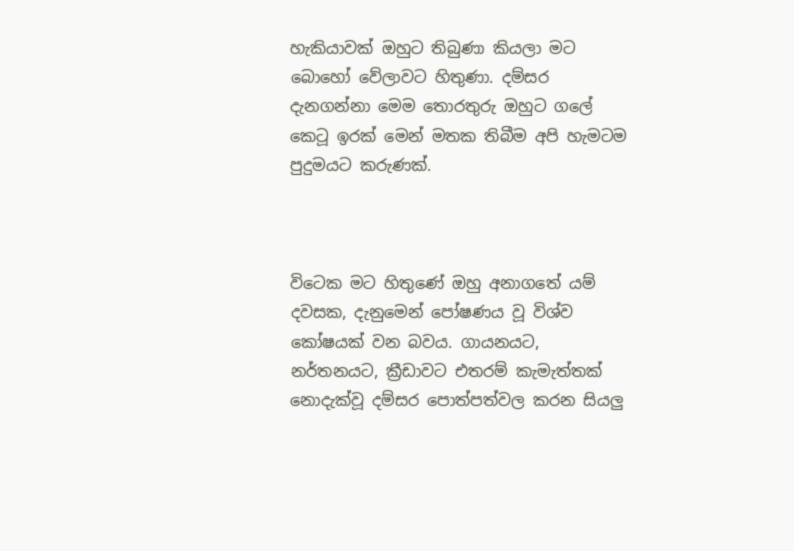හැකියාවක් ඔහුට තිබුණා කියලා මට බොහෝ වේලාවට හිතුණා. දම්සර දැනගන්නා මෙම තොරතුරු ඔහුට ගලේ කෙටූ ඉරක් මෙන් මතක තිබීම අපි හැමටම පුදුමයට කරුණක්.



විටෙක මට හිතුණේ ඔහු අනාගතේ යම් දවසක, දැනුමෙන් පෝෂණය වූ විශ්ව කෝෂයක් වන බවය. ගායනයට, නර්තනයට, ක්‍රීඩාවට එතරම් කැමැත්තක් නොදැක්වූ දම්සර පොත්පත්වල කරන සියලු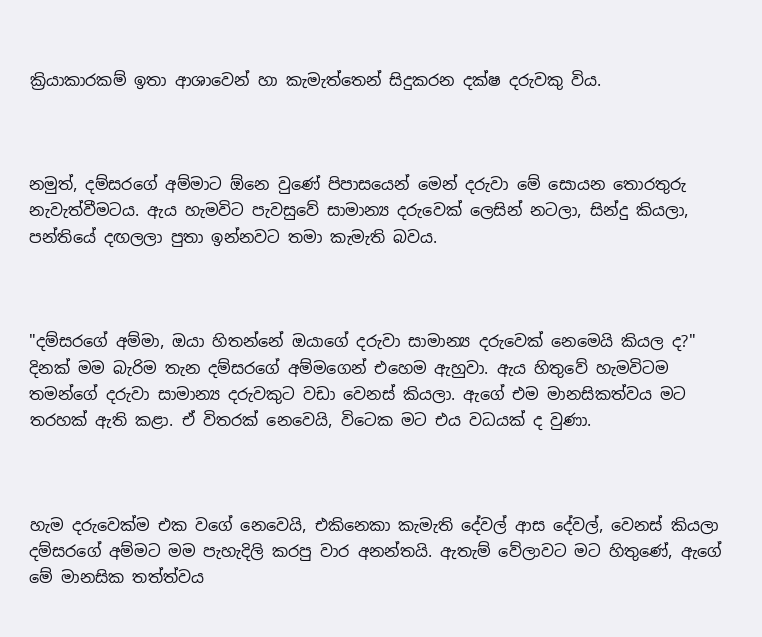ක්‍රියාකාරකම් ඉතා ආශාවෙන් හා කැමැත්තෙන් සිදුකරන දක්ෂ දරුවකු විය.



නමුත්, දම්සරගේ අම්මාට ඕනෙ වුණේ පිපාසයෙන් මෙන් දරුවා මේ සොයන තොරතුරු නැවැත්වීමටය. ඇය හැමවිට පැවසුවේ සාමාන්‍ය දරුවෙක් ලෙසින් නටලා, සින්දු කියලා, පන්තියේ දඟලලා පුතා ඉන්නවට තමා කැමැති බවය.



"දම්සරගේ අම්මා, ඔයා හිතන්නේ ඔයාගේ දරුවා සාමාන්‍ය දරුවෙක් නෙමෙයි කියල ද?" දිනක් මම බැරිම තැන දම්සරගේ අම්මගෙන් එහෙම ඇහුවා. ඇය හිතුවේ හැමවිටම තමන්ගේ දරුවා සාමාන්‍ය දරුවකුට වඩා වෙනස් කියලා. ඇගේ එම මානසිකත්වය මට තරහක් ඇති කළා. ඒ විතරක් නෙවෙයි, විටෙක මට එය වධයක් ද වුණා.



හැම දරුවෙක්ම එක වගේ නෙවෙයි, එකිනෙකා කැමැති දේවල් ආස දේවල්, වෙනස් කියලා දම්සරගේ අම්මට මම පැහැදිලි කරපු වාර අනන්තයි. ඇතැම් වේලාවට මට හිතුණේ, ඇගේ මේ මානසික තත්ත්වය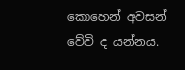කොහෙන් අවසන් වේවි ද යන්නය.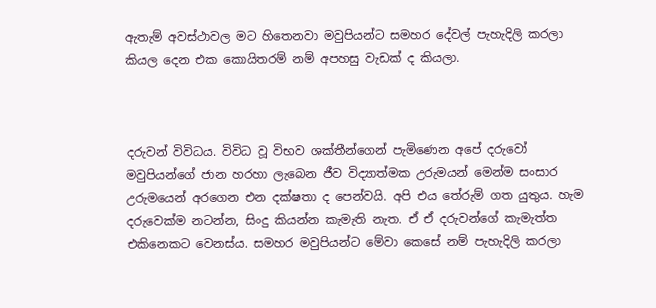ඇතැම් අවස්ථාවල මට හිතෙනවා මවුපියන්ට සමහර දේවල් පැහැදිලි කරලා කියල දෙන එක කොයිතරම් නම් අපහසු වැඩක් ද කියලා.



දරුවන් විවිධය. විවිධ වූ විභව ශක්තීන්ගෙන් පැමිණෙන අපේ දරුවෝ මවුපියන්ගේ ජාන හරහා ලැබෙන ජීව විද්‍යාත්මක උරුමයන් මෙන්ම සංසාර උරුමයෙන් අරගෙන එන දක්ෂතා ද පෙන්වයි. අපි එය තේරුම් ගත යුතුය. හැම දරුවෙක්ම නටන්න, සිංදු කියන්න කැමැති නැත. ඒ ඒ දරුවන්ගේ කැමැත්ත එකිනෙකට වෙනස්ය. සමහර මවුපියන්ට මේවා කෙසේ නම් පැහැදිලි කරලා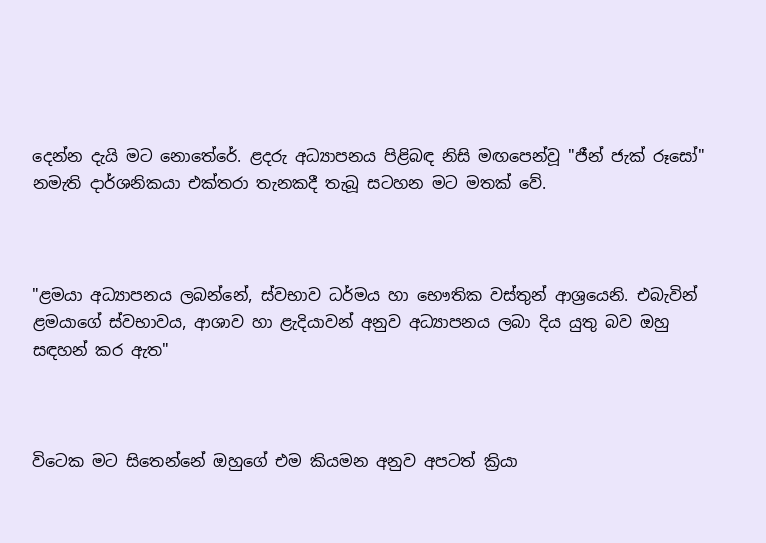දෙන්න දැයි මට නොතේරේ. ළදරු අධ්‍යාපනය පිළිබඳ නිසි මඟපෙන්වූ "ජීන් ජැක් රූසෝ" නමැති දාර්ශනිකයා එක්තරා තැනකදී තැබූ සටහන මට මතක් වේ.



"ළමයා අධ්‍යාපනය ලබන්නේ, ස්වභාව ධර්මය හා භෞතික වස්තුන් ආශ්‍රයෙනි. එබැවින් ළමයාගේ ස්වභාවය, ආශාව හා ළැදියාවන් අනුව අධ්‍යාපනය ලබා දිය යුතු බව ඔහු සඳහන් කර ඇත"



විටෙක මට සිතෙන්නේ ඔහුගේ එම කියමන අනුව අපටත් ක්‍රියා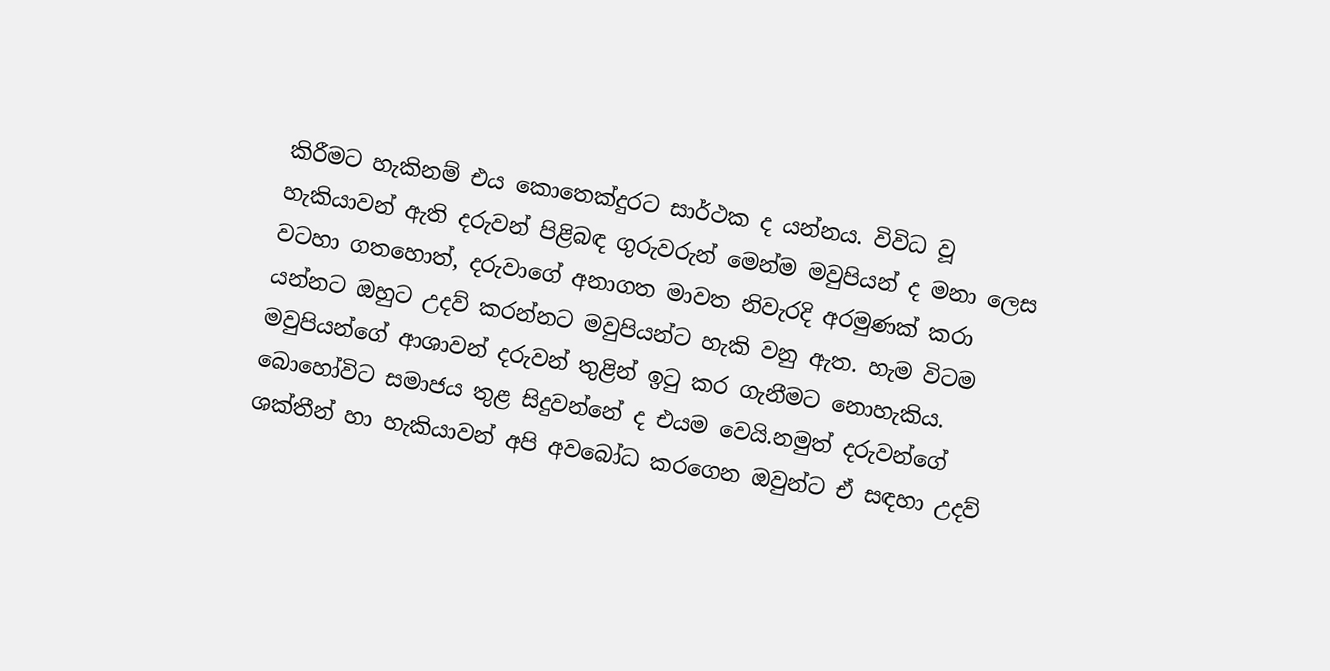කිරීමට හැකිනම් එය කොතෙක්දුරට සාර්ථක ද යන්නය. විවිධ වූ හැකියාවන් ඇති දරුවන් පිළිබඳ ගුරුවරුන් මෙන්ම මවුපියන් ද මනා ලෙස වටහා ගතහොත්, දරුවාගේ අනාගත මාවත නිවැරදි අරමුණක් කරා යන්නට ඔහුට උදව් කරන්නට මවුපියන්ට හැකි වනු ඇත. හැම විටම මවුපියන්ගේ ආශාවන් දරුවන් තුළින් ඉටු කර ගැනීමට නොහැකිය. බොහෝවිට සමාජය තුළ සිදුවන්නේ ද එයම වෙයි.නමුත් දරුවන්ගේ ශක්තීන් හා හැකියාවන් අපි අවබෝධ කරගෙන ඔවුන්ට ඒ සඳහා උදව්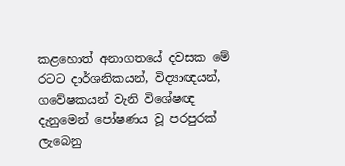කළහොත් අනාගතයේ දවසක මේ රටට දාර්ශනිකයන්, විද්‍යාඥයන්, ගවේෂකයන් වැනි විශේෂඥ දැනුමෙන් පෝෂණය වූ පරපුරක් ලැබෙනු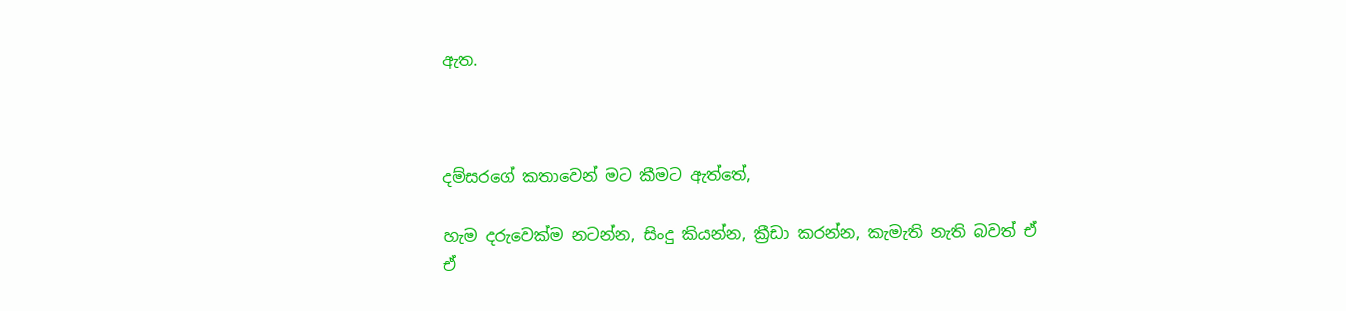ඇත.



දම්සරගේ කතාවෙන් මට කීමට ඇත්තේ,

හැම දරුවෙක්ම නටන්න, සිංදු කියන්න, ක්‍රීඩා කරන්න, කැමැති නැති බවත් ඒ ඒ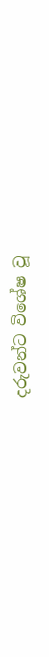දරුවන්ට විශේෂ වූ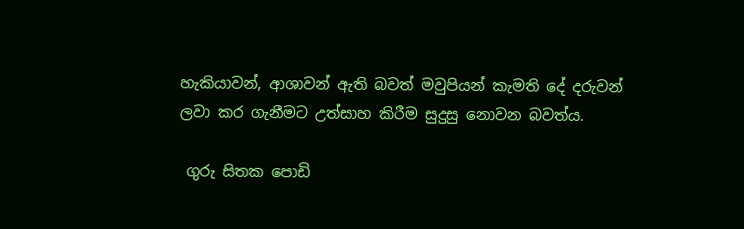හැකියාවන්, ආශාවන් ඇති බවත් මවුපියන් කැමති දේ දරුවන් ලවා කර ගැනීමට උත්සාහ කිරීම සුදුසු නොවන බවත්ය.

 ගුරු සිතක පොඩි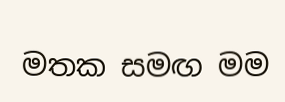මතක සමඟ මම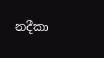නදීකා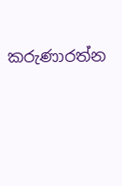කරුණාරත්න